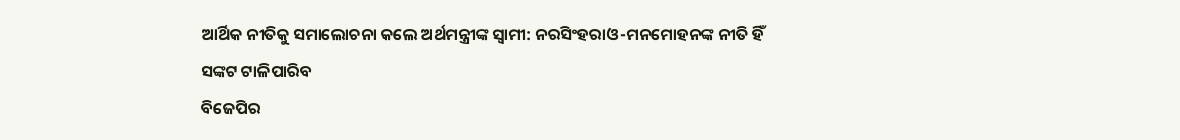ଆର୍ଥିକ ନୀତିକୁ ସମାଲୋଚନା କଲେ ଅର୍ଥମନ୍ତ୍ରୀଙ୍କ ସ୍ବାମୀ: ନରସିଂହରାଓ-ମନମୋହନଙ୍କ ନୀତି ହିଁ ସଙ୍କଟ ଟାଳିପାରିବ
ବିଜେପିର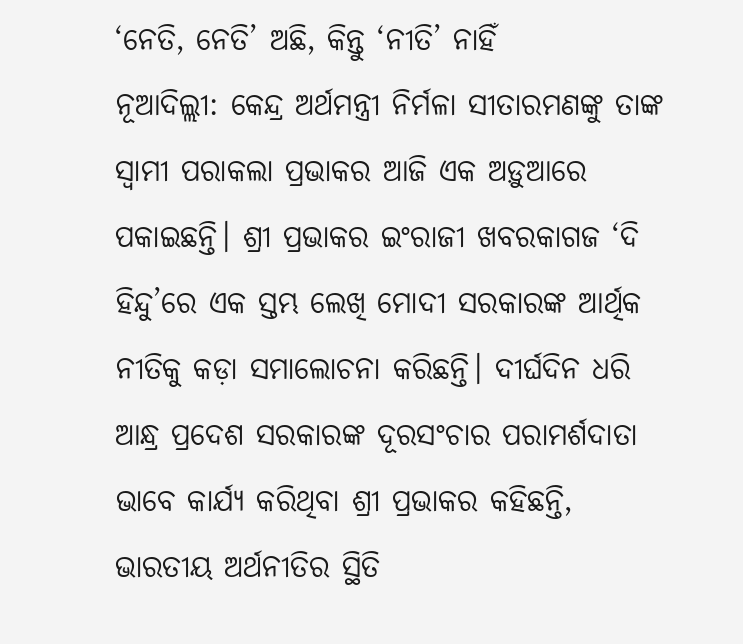‘ନେତି, ନେତି’ ଅଛି, କିନ୍ତୁ ‘ନୀତି’ ନାହିଁ
ନୂଆଦିଲ୍ଲୀ: କେନ୍ଦ୍ର ଅର୍ଥମନ୍ତ୍ରୀ ନିର୍ମଳା ସୀତାରମଣଙ୍କୁ ତାଙ୍କ ସ୍ବାମୀ ପରାକଲା ପ୍ରଭାକର ଆଜି ଏକ ଅଡ଼ୁଆରେ ପକାଇଛନ୍ତି। ଶ୍ରୀ ପ୍ରଭାକର ଇଂରାଜୀ ଖବରକାଗଜ ‘ଦି ହିନ୍ଦୁ’ରେ ଏକ ସ୍ତମ୍ଭ ଲେଖି ମୋଦୀ ସରକାରଙ୍କ ଆର୍ଥିକ ନୀତିକୁ କଡ଼ା ସମାଲୋଚନା କରିଛନ୍ତି। ଦୀର୍ଘଦିନ ଧରି ଆନ୍ଧ୍ର ପ୍ରଦେଶ ସରକାରଙ୍କ ଦୂରସଂଚାର ପରାମର୍ଶଦାତା ଭାବେ କାର୍ଯ୍ୟ କରିଥିବା ଶ୍ରୀ ପ୍ରଭାକର କହିଛନ୍ତି, ଭାରତୀୟ ଅର୍ଥନୀତିର ସ୍ଥିତି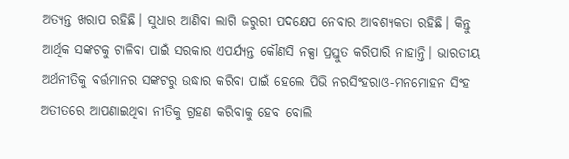ଅତ୍ୟନ୍ତ ଖରାପ ରହିଛି। ସୁଧାର ଆଣିବା ଲାଗି ଜରୁରୀ ପଦକ୍ଷେପ ନେବାର ଆବଶ୍ୟକତା ରହିଛି। କିନ୍ତୁ ଆର୍ଥିକ ସଙ୍କଟକୁ ଟାଳିବା ପାଇଁ ସରକାର ଏପର୍ଯ୍ୟନ୍ତ କୌଣସି ନକ୍ସା ପ୍ରସ୍ତୁତ କରିପାରି ନାହାନ୍ତି। ଭାରତୀୟ ଅର୍ଥନୀତିକୁ ବର୍ତ୍ତମାନର ସଙ୍କଟରୁ ଉଦ୍ଧାର କରିବା ପାଇଁ ହେଲେ ପିଭି ନରସିଂହରାଓ-ମନମୋହନ ସିଂହ ଅତୀତରେ ଆପଣାଇଥିବା ନୀତିକୁ ଗ୍ରହଣ କରିବାକୁ ହେବ ବୋଲି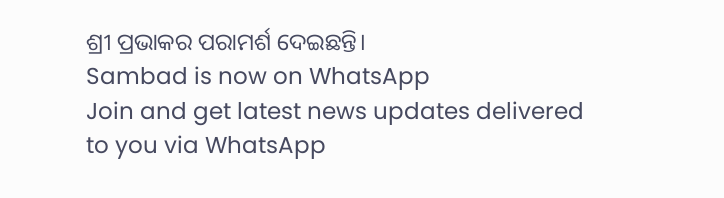ଶ୍ରୀ ପ୍ରଭାକର ପରାମର୍ଶ ଦେଇଛନ୍ତି।
Sambad is now on WhatsApp
Join and get latest news updates delivered to you via WhatsApp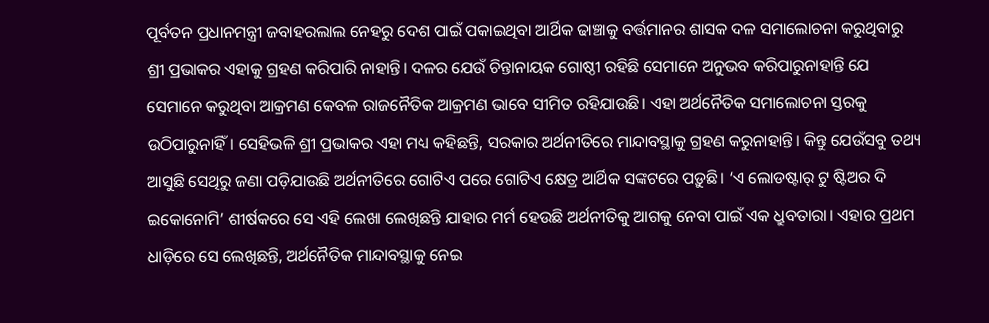ପୂର୍ବତନ ପ୍ରଧାନମନ୍ତ୍ରୀ ଜବାହରଲାଲ ନେହରୁ ଦେଶ ପାଇଁ ପକାଇଥିବା ଆର୍ଥିକ ଢାଞ୍ଚାକୁ ବର୍ତ୍ତମାନର ଶାସକ ଦଳ ସମାଲୋଚନା କରୁଥିବାରୁ ଶ୍ରୀ ପ୍ରଭାକର ଏହାକୁ ଗ୍ରହଣ କରିପାରି ନାହାନ୍ତି। ଦଳର ଯେଉଁ ଚିନ୍ତାନାୟକ ଗୋଷ୍ଠୀ ରହିଛି ସେମାନେ ଅନୁଭବ କରିପାରୁନାହାନ୍ତି ଯେ ସେମାନେ କରୁଥିବା ଆକ୍ରମଣ କେବଳ ରାଜନୈତିକ ଆକ୍ରମଣ ଭାବେ ସୀମିତ ରହିଯାଉଛି। ଏହା ଅର୍ଥନୈତିକ ସମାଲୋଚନା ସ୍ତରକୁ ଉଠିପାରୁନାହିଁ। ସେହିଭଳି ଶ୍ରୀ ପ୍ରଭାକର ଏହା ମଧ୍ୟ କହିଛନ୍ତି, ସରକାର ଅର୍ଥନୀତିରେ ମାନ୍ଦାବସ୍ଥାକୁ ଗ୍ରହଣ କରୁନାହାନ୍ତି। କିନ୍ତୁ ଯେଉଁସବୁ ତଥ୍ୟ ଆସୁଛି ସେଥିରୁ ଜଣା ପଡ଼ିଯାଉଛି ଅର୍ଥନୀତିରେ ଗୋଟିଏ ପରେ ଗୋଟିଏ କ୍ଷେତ୍ର ଆର୍ଥିକ ସଙ୍କଟରେ ପଡ଼ୁଛି। ‘ଏ ଲୋଡଷ୍ଟାର୍ ଟୁ ଷ୍ଟିଅର ଦି ଇକୋନୋମି’ ଶୀର୍ଷକରେ ସେ ଏହି ଲେଖା ଲେଖିଛନ୍ତି ଯାହାର ମର୍ମ ହେଉଛି ଅର୍ଥନୀତିକୁ ଆଗକୁ ନେବା ପାଇଁ ଏକ ଧ୍ରୁବତାରା। ଏହାର ପ୍ରଥମ ଧାଡ଼ିରେ ସେ ଲେଖିଛନ୍ତି, ଅର୍ଥନୈତିକ ମାନ୍ଦାବସ୍ଥାକୁ ନେଇ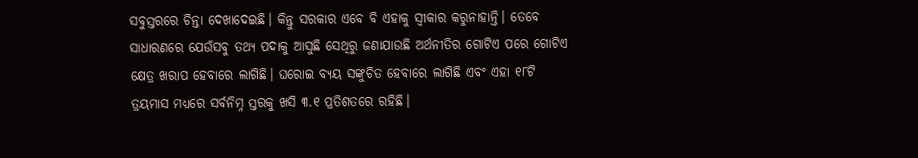ସବୁସ୍ତରରେ ଚିନ୍ତା ଦେଖାଦେଇଛି। କିନ୍ତୁ ସରକାର ଏବେ ବି ଏହାକୁ ସ୍ବୀକାର କରୁନାହାନ୍ତି। ତେବେ ସାଧାରଣରେ ଯେଉଁସବୁ ତଥ୍ୟ ପଦାକୁ ଆସୁଛି ସେଥିରୁ ଜଣାଯାଉଛି ଅର୍ଥନୀତିର ଗୋଟିଏ ପରେ ଗୋଟିଏ କ୍ଷେତ୍ର ଖରାପ ହେବାରେ ଲାଗିଛି। ଘରୋଇ ବ୍ୟୟ ସଙ୍କୁଚିତ ହେବାରେ ଲାଗିଛି ଏବଂ ଏହା ୧୮ଟି ତ୍ରୟମାସ ମଧ୍ୟରେ ସର୍ବନିମ୍ନ ସ୍ତରକୁ ଖସି ୩.୧ ପ୍ରତିଶତରେ ରହିଛି।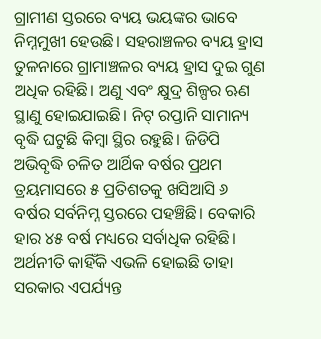ଗ୍ରାମୀଣ ସ୍ତରରେ ବ୍ୟୟ ଭୟଙ୍କର ଭାବେ ନିମ୍ନମୁଖୀ ହେଉଛି। ସହରାଞ୍ଚଳର ବ୍ୟୟ ହ୍ରାସ ତୁଳନାରେ ଗ୍ରାମାଞ୍ଚଳର ବ୍ୟୟ ହ୍ରାସ ଦୁଇ ଗୁଣ ଅଧିକ ରହିଛି। ଅଣୁ ଏବଂ କ୍ଷୁଦ୍ର ଶିଳ୍ପର ଋଣ ସ୍ଥାଣୁ ହୋଇଯାଇଛି। ନିଟ୍ ରପ୍ତାନି ସାମାନ୍ୟ ବୃଦ୍ଧି ଘଟୁଛି କିମ୍ବା ସ୍ଥିର ରହୁଛି। ଜିଡିପି ଅଭିବୃଦ୍ଧି ଚଳିତ ଆର୍ଥିକ ବର୍ଷର ପ୍ରଥମ ତ୍ରୟମାସରେ ୫ ପ୍ରତିଶତକୁ ଖସିଆସି ୬ ବର୍ଷର ସର୍ବନିମ୍ନ ସ୍ତରରେ ପହଞ୍ଚିଛି। ବେକାରି ହାର ୪୫ ବର୍ଷ ମଧ୍ୟରେ ସର୍ବାଧିକ ରହିଛି। ଅର୍ଥନୀତି କାହିଁକି ଏଭଳି ହୋଇଛି ତାହା ସରକାର ଏପର୍ଯ୍ୟନ୍ତ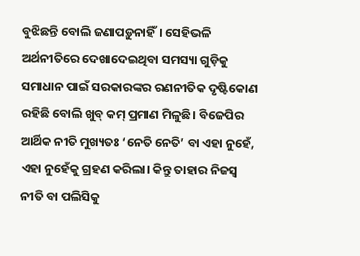ବୁଝିଛନ୍ତି ବୋଲି ଜଣାପଡ଼ୁନାହିଁ। ସେହିଭଳି ଅର୍ଥନୀତିରେ ଦେଖାଦେଇଥିବା ସମସ୍ୟା ଗୁଡ଼ିକୁ ସମାଧାନ ପାଇଁ ସରକାରଙ୍କର ରଣନୀତିକ ଦୃଷ୍ଟିକୋଣ ରହିଛି ବୋଲି ଖୁବ୍ କମ୍ ପ୍ରମାଣ ମିଳୁଛି। ବିଜେପିର ଆର୍ଥିକ ନୀତି ମୁଖ୍ୟତଃ ‘ନେତି ନେତି’ ବା ଏହା ନୁହେଁ, ଏହା ନୁହେଁକୁ ଗ୍ରହଣ କରିଲା। କିନ୍ତୁ ତାହାର ନିଜସ୍ବ ନୀତି ବା ପଲିସିକୁ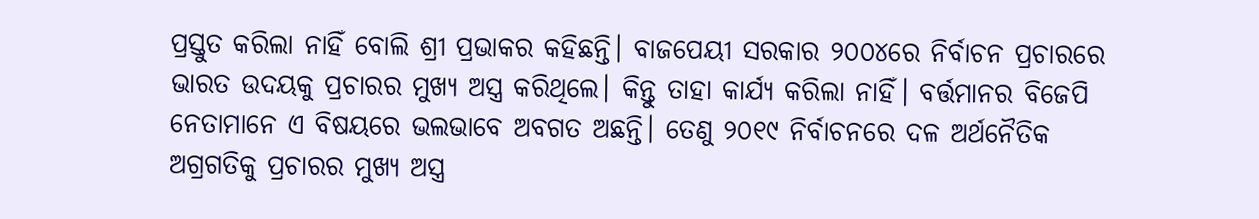ପ୍ରସ୍ତୁତ କରିଲା ନାହିଁ ବୋଲି ଶ୍ରୀ ପ୍ରଭାକର କହିଛନ୍ତି। ବାଜପେୟୀ ସରକାର ୨୦୦୪ରେ ନିର୍ବାଚନ ପ୍ରଚାରରେ ଭାରତ ଉଦୟକୁ ପ୍ରଚାରର ମୁଖ୍ୟ ଅସ୍ତ୍ର କରିଥିଲେ। କିନ୍ତୁ ତାହା କାର୍ଯ୍ୟ କରିଲା ନାହିଁ। ବର୍ତ୍ତମାନର ବିଜେପି ନେତାମାନେ ଏ ବିଷୟରେ ଭଲଭାବେ ଅବଗତ ଅଛନ୍ତି। ତେଣୁ ୨୦୧୯ ନିର୍ବାଚନରେ ଦଳ ଅର୍ଥନୈତିକ ଅଗ୍ରଗତିକୁ ପ୍ରଚାରର ମୁଖ୍ୟ ଅସ୍ତ୍ର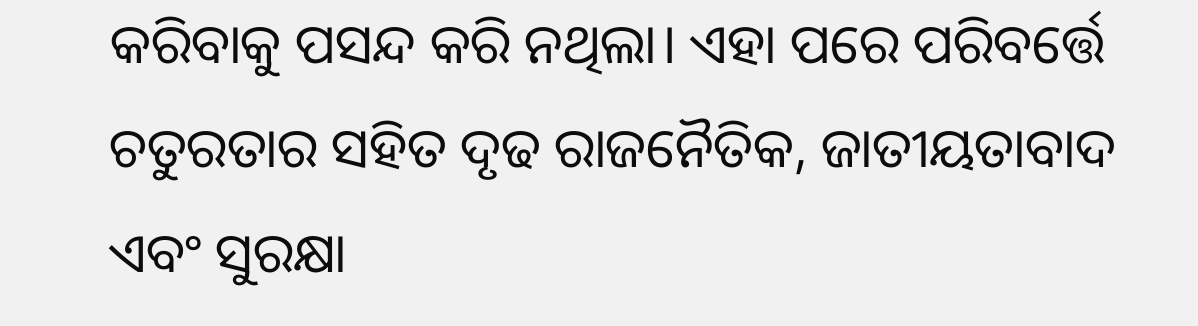କରିବାକୁ ପସନ୍ଦ କରି ନଥିଲା। ଏହା ପରେ ପରିବର୍ତ୍ତେ ଚତୁରତାର ସହିତ ଦୃଢ ରାଜନୈତିକ, ଜାତୀୟତାବାଦ ଏବଂ ସୁରକ୍ଷା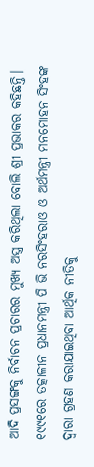ଆଦି ପ୍ରସଙ୍ଗକୁ ନିର୍ବାଚନ ପ୍ରଚାରର ମୁଖ୍ୟ ଅସ୍ତ୍ର କରିଥିଲା ବୋଲି ଶ୍ରୀ ପ୍ରଭାକର କହିଛନ୍ତି।
୧୯୯୧ରେ ତତ୍କାଳୀନ ପ୍ରଧାନମନ୍ତ୍ରୀ ପି ଭି ନରସିଂହରାଓ ଓ ଅର୍ଥମନ୍ତ୍ରୀ ମନମୋହନ ସିଂହଙ୍କ ଦ୍ବାରା ଗ୍ରହଣ କରାଯାଇଥିବା ଆର୍ଥିକ ନୀତିକୁ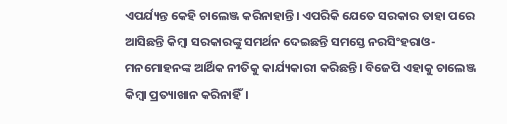ଏପର୍ଯ୍ୟନ୍ତ କେହି ଚାଲେଞ୍ଜ କରିନାହାନ୍ତି। ଏପରିକି ଯେତେ ସରକାର ତାହା ପରେ ଆସିଛନ୍ତି କିମ୍ବା ସରକାରଙ୍କୁ ସମର୍ଥନ ଦେଇଛନ୍ତି ସମସ୍ତେ ନରସିଂହରାଓ-ମନମୋହନଙ୍କ ଆର୍ଥିକ ନୀତିକୁ କାର୍ଯ୍ୟକାରୀ କରିଛନ୍ତି। ବିଜେପି ଏହାକୁ ଚାଲେଞ୍ଜ କିମ୍ବା ପ୍ରତ୍ୟାଖାନ କରିନାହିଁ।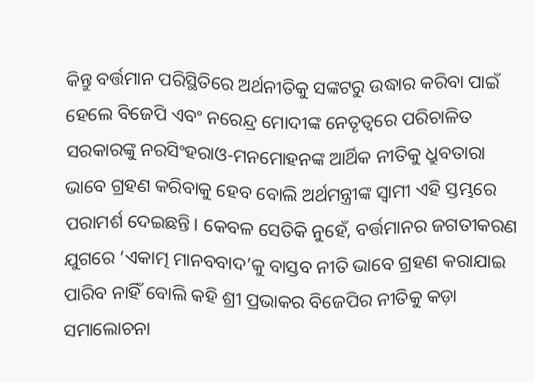କିନ୍ତୁ ବର୍ତ୍ତମାନ ପରିସ୍ଥିତିରେ ଅର୍ଥନୀତିକୁ ସଙ୍କଟରୁ ଉଦ୍ଧାର କରିବା ପାଇଁ ହେଲେ ବିଜେପି ଏବଂ ନରେନ୍ଦ୍ର ମୋଦୀଙ୍କ ନେତୃତ୍ବରେ ପରିଚାଳିତ ସରକାରଙ୍କୁ ନରସିଂହରାଓ-ମନମୋହନଙ୍କ ଆର୍ଥିକ ନୀତିକୁ ଧ୍ରୁବତାରା ଭାବେ ଗ୍ରହଣ କରିବାକୁ ହେବ ବୋଲି ଅର୍ଥମନ୍ତ୍ରୀଙ୍କ ସ୍ବାମୀ ଏହି ସ୍ତମ୍ଭରେ ପରାମର୍ଶ ଦେଇଛନ୍ତି। କେବଳ ସେତିକି ନୁହେଁ, ବର୍ତ୍ତମାନର ଜଗତୀକରଣ ଯୁଗରେ ‘ଏକାତ୍ମ ମାନବବାଦ’କୁ ବାସ୍ତବ ନୀତି ଭାବେ ଗ୍ରହଣ କରାଯାଇ ପାରିବ ନାହିଁ ବୋଲି କହି ଶ୍ରୀ ପ୍ରଭାକର ବିଜେପିର ନୀତିକୁ କଡ଼ା ସମାଲୋଚନା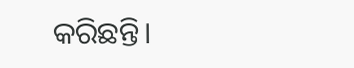କରିଛନ୍ତି।